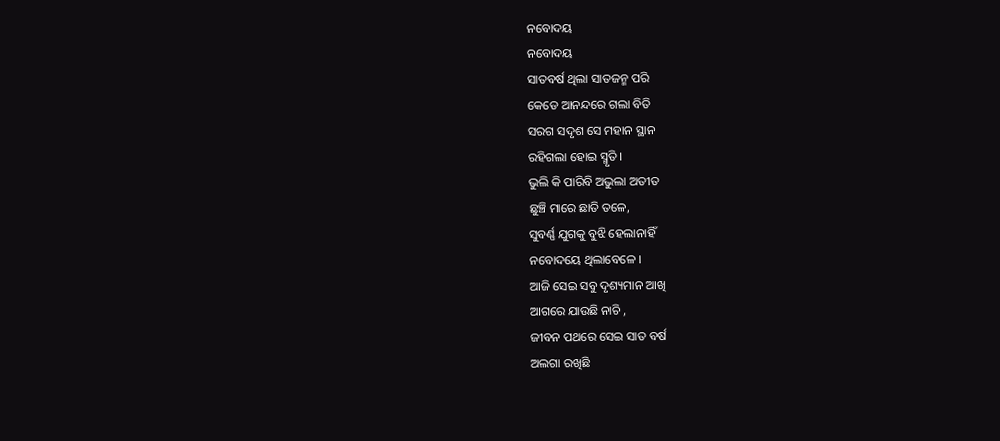ନବୋଦୟ
ନବୋଦୟ
ସାତବର୍ଷ ଥିଲା ସାତଜନ୍ମ ପରି
କେଡେ ଆନନ୍ଦରେ ଗଲା ବିତି
ସରଗ ସଦୃଶ ସେ ମହାନ ସ୍ଥାନ
ରହିଗଲା ହୋଇ ସ୍ମୃତି ।
ଭୁଲି କି ପାରିବି ଅଭୁଲା ଅତୀତ
ଛୁଞ୍ଚି ମାରେ ଛାତି ତଳେ,
ସୁବର୍ଣ୍ଣ ଯୁଗକୁ ବୁଝି ହେଲାନାହିଁ
ନବୋଦୟେ ଥିଲାବେଳେ ।
ଆଜି ସେଇ ସବୁ ଦୃଶ୍ୟମାନ ଆଖି
ଆଗରେ ଯାଉଛି ନାଚି ,
ଜୀବନ ପଥରେ ସେଇ ସାତ ବର୍ଷ
ଅଲଗା ରଖିଛି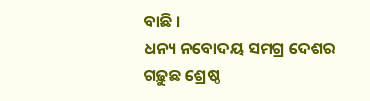ବାଛି ।
ଧନ୍ୟ ନବୋଦୟ ସମଗ୍ର ଦେଶର
ଗଢ଼ୁଛ ଶ୍ରେଷ୍ଠ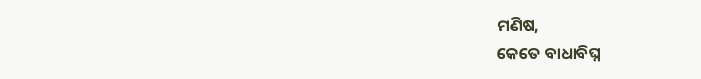ମଣିଷ,
କେତେ ବାଧାବିଘ୍ନ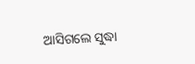ଆସିଗଲେ ସୁଦ୍ଧା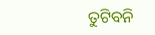ତୁଟିବନି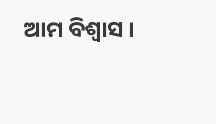ଆମ ବିଶ୍ୱାସ ।